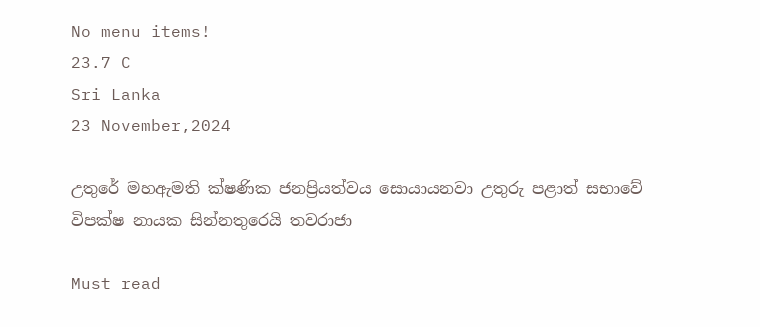No menu items!
23.7 C
Sri Lanka
23 November,2024

උතුරේ මහඇමති ක්ෂණික ජනප්‍රියත්වය සොයායනවා උතුරු පළාත් සභාවේ විපක්ෂ නායක සින්නතුරෙයි තවරාජා

Must read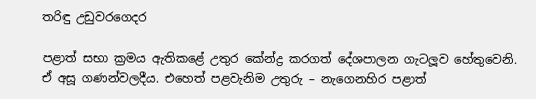තරිඳු උඩුවරගෙදර

පළාත් සභා ක්‍රමය ඇතිකළේ උතුර කේන්ද්‍ර කරගත් දේශපාලන ගැටලූ‍ව හේතුවෙනි. ඒ අසූ ගණන්වලදීය. එහෙත් පළවැනිම උතුරු – නැගෙනහිර පළාත්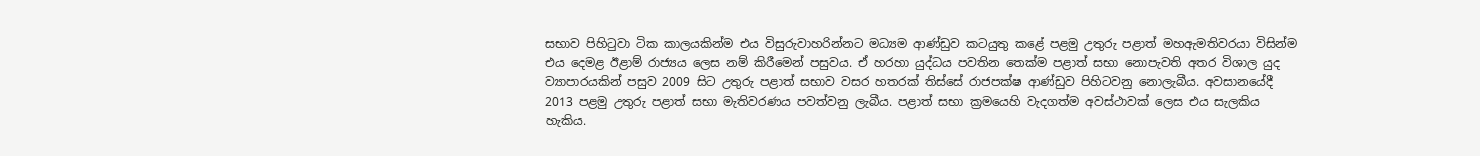සභාව පිහිටුවා ටික කාලයකින්ම එය විසුරුවාහරින්නට මධ්‍යම ආණ්ඩුව කටයුතු කළේ පළමු උතුරු පළාත් මහඇමතිවරයා විසින්ම එය දෙමළ ඊළාම් රාජ්‍යය ලෙස නම් කිරීමෙන් පසුවය. ඒ හරහා යුද්ධය පවතින තෙක්ම පළාත් සභා නොපැවති අතර විශාල යුද ව්‍යාපාරයකින් පසුව 2009 සිට උතුරු පළාත් සභාව වසර හතරක් තිස්සේ රාජපක්ෂ ආණ්ඩුව පිහිටවනු නොලැබීය. අවසානයේදී 2013 පළමු උතුරු පළාත් සභා මැතිවරණය පවත්වනු ලැබීය. පළාත් සභා ක්‍රමයෙහි වැදගත්ම අවස්ථාවක් ලෙස එය සැලකිය හැකිය.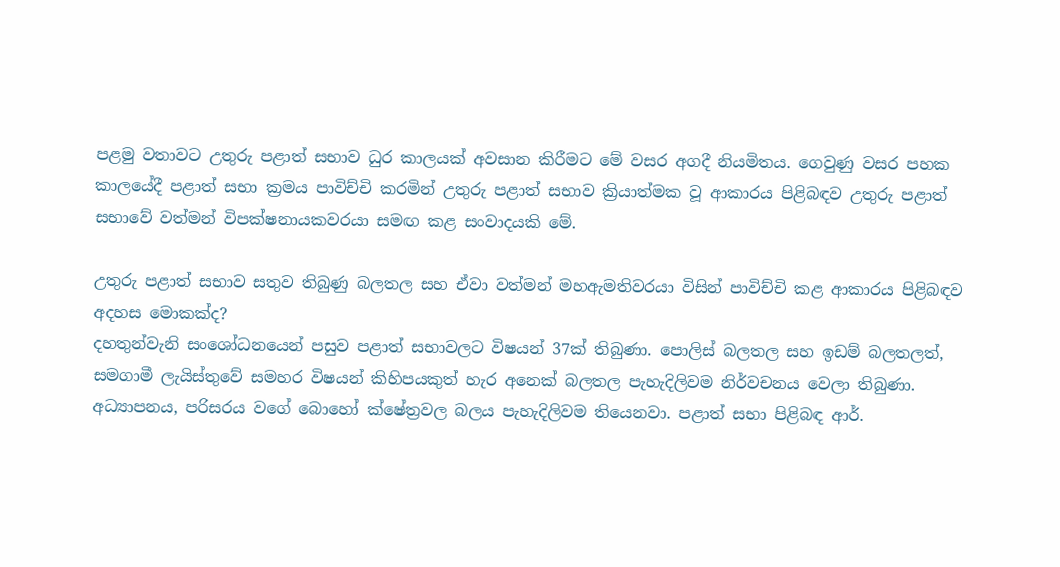පළමු වතාවට උතුරු පළාත් සභාව ධුර කාලයක් අවසාන කිරීමට මේ වසර අගදී නියමිතය. ගෙවුණු වසර පහක කාලයේදී පළාත් සභා ක්‍රමය පාවිච්චි කරමින් උතුරු පළාත් සභාව ක්‍රියාත්මක වූ ආකාරය පිළිබඳව උතුරු පළාත් සභාවේ වත්මන් විපක්ෂනායකවරයා සමඟ කළ සංවාදයකි මේ.

උතුරු පළාත් සභාව සතුව තිබුණු බලතල සහ ඒවා වත්මන් මහඇමතිවරයා විසින් පාවිච්චි කළ ආකාරය පිළිබඳව අදහස මොකක්ද?
දහතුන්වැනි සංශෝධනයෙන් පසුව පළාත් සභාවලට විෂයන් 37ක් තිබුණා. පොලිස් බලතල සහ ඉඩම් බලතලත්, සමගාමී ලැයිස්තුවේ සමහර විෂයන් කිහිපයකුත් හැර අනෙක් බලතල පැහැදිලිවම නිර්වචනය වෙලා තිබුණා. අධ්‍යාපනය, පරිසරය වගේ බොහෝ ක්ෂේත්‍රවල බලය පැහැදිලිවම තියෙනවා. පළාත් සභා පිළිබඳ ආර්.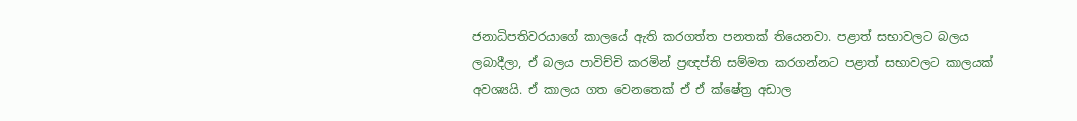ජනාධිපතිවරයාගේ කාලයේ ඇති කරගත්ත පනතක් තියෙනවා. පළාත් සභාවලට බලය ලබාදීලා, ඒ බලය පාවිච්චි කරමින් ප්‍රඥප්ති සම්මත කරගන්නට පළාත් සභාවලට කාලයක් අවශ්‍යයි. ඒ කාලය ගත වෙනතෙක් ඒ ඒ ක්ෂේත්‍ර අඩාල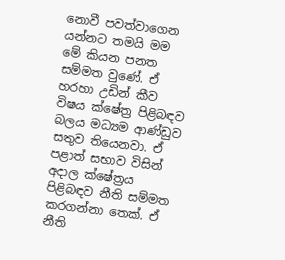නොවී පවත්වාගෙන යන්නට තමයි මම මේ කියන පනත සම්මත වුණේ. ඒ හරහා උඩින් කීව විෂය ක්ෂේත්‍ර පිළිබඳව බලය මධ්‍යම ආණ්ඩුව සතුව තියෙනවා. ඒ පළාත් සභාව විසින් අදාල ක්ෂේත්‍රය පිළිබඳව නීති සම්මත කරගන්නා තෙක්. ඒ නීති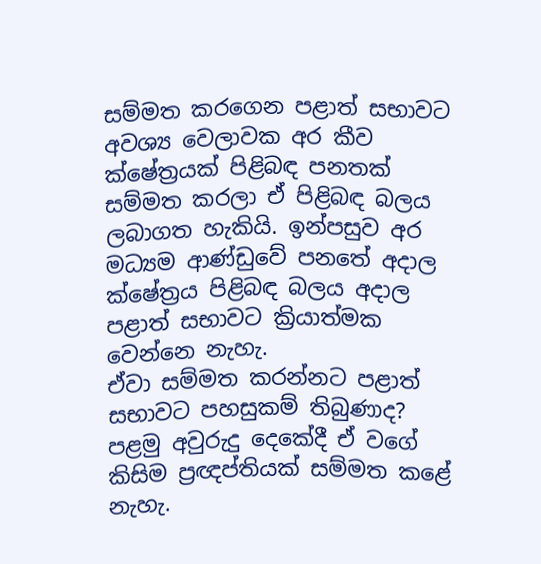සම්මත කරගෙන පළාත් සභාවට අවශ්‍ය වෙලාවක අර කීව ක්ෂේත්‍රයක් පිළිබඳ පනතක් සම්මත කරලා ඒ පිළිබඳ බලය ලබාගත හැකියි. ඉන්පසුව අර මධ්‍යම ආණ්ඩුවේ පනතේ අදාල ක්ෂේත්‍රය පිළිබඳ බලය අදාල පළාත් සභාවට ක්‍රියාත්මක වෙන්නෙ නැහැ.
ඒවා සම්මත කරන්නට පළාත් සභාවට පහසුකම් තිබුණාද?
පළමු අවුරුදු දෙකේදී ඒ වගේ කිසිම ප්‍රඥප්තියක් සම්මත කළේ නැහැ.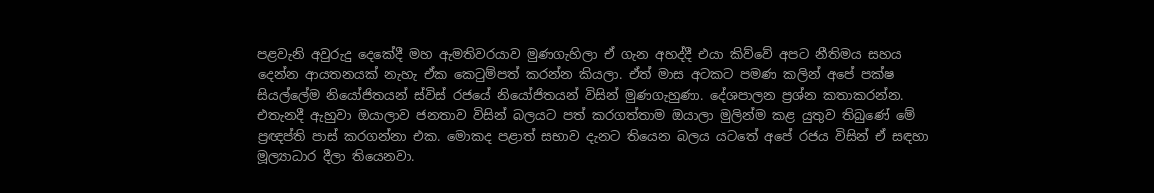පළවැනි අවුරුදු දෙකේදී මහ ඇමතිවරයාව මුණගැහිලා ඒ ගැන අහද්දී එයා කිව්වේ අපට නීතිමය සහය දෙන්න ආයතනයක් නැහැ ඒක කෙටුම්පත් කරන්න කියලා. ඒත් මාස අටකට පමණ කලින් අපේ පක්ෂ සියල්ලේම නියෝජිතයන් ස්විස් රජයේ නියෝජිතයන් විසින් මුණගැහුණා. දේශපාලන ප්‍රශ්න කතාකරන්න. එතැනදී ඇහුවා ඔයාලාව ජනතාව විසින් බලයට පත් කරගත්තාම ඔයාලා මුලින්ම කළ යුතුව තිබුණේ මේ ප්‍රඥප්ති පාස් කරගන්නා එක. මොකද පළාත් සභාව දැනට තියෙන බලය යටතේ අපේ රජය විසින් ඒ සඳහා මූල්‍යාධාර දීලා තියෙනවා.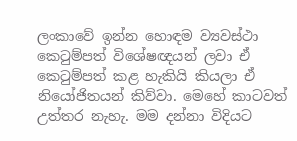ලංකාවේ ඉන්න හොඳම ව්‍යවස්ථා කෙටුම්පත් විශේෂඥයන් ලවා ඒ කෙටුම්පත් කළ හැකියි කියලා ඒ නියෝජිතයන් කිව්වා. මෙහේ කාටවත් උත්තර නැහැ. මම දන්නා විදියට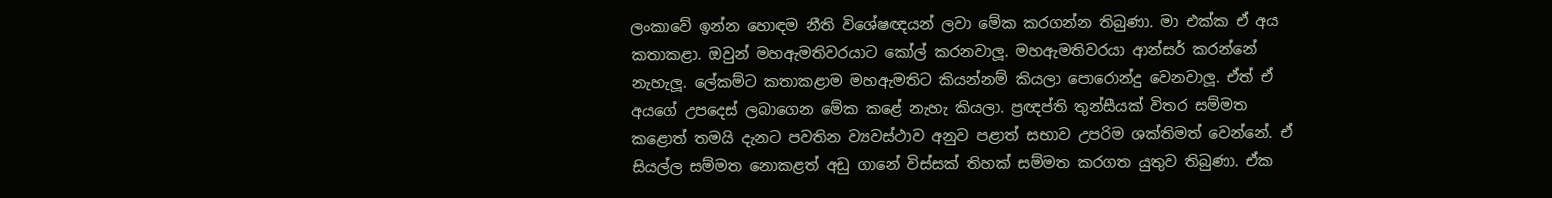ලංකාවේ ඉන්න හොඳම නීති විශේෂඥයන් ලවා මේක කරගන්න තිබුණා. මා එක්ක ඒ අය කතාකළා. ඔවුන් මහඇමතිවරයාට කෝල් කරනවාලූ‍. මහඇමතිවරයා ආන්සර් කරන්නේ නැහැලූ‍. ලේකම්ට කතාකළාම මහඇමතිට කියන්නම් කියලා පොරොන්දු වෙනවාලූ‍. ඒත් ඒ අයගේ උපදෙස් ලබාගෙන මේක කළේ නැහැ කියලා. ප්‍රඥප්ති තුන්සීයක් විතර සම්මත කළොත් තමයි දැනට පවතින ව්‍යවස්ථාව අනුව පළාත් සභාව උපරිම ශක්තිමත් වෙන්නේ. ඒ සියල්ල සම්මත නොකළත් අඩු ගානේ විස්සක් තිහක් සම්මත කරගත යුතුව තිබුණා. ඒක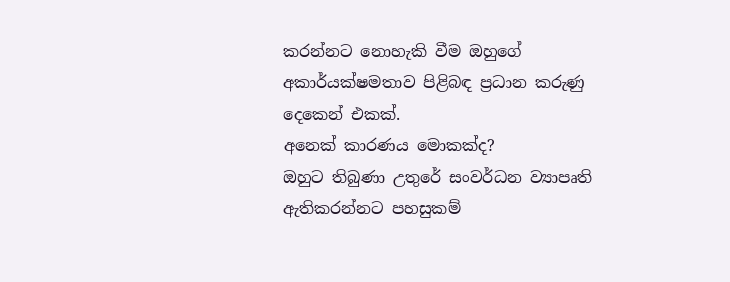කරන්නට නොහැකි වීම ඔහුගේ අකාර්යක්ෂමතාව පිළිබඳ ප්‍රධාන කරුණු දෙකෙන් එකක්.
අනෙක් කාරණය මොකක්ද?
ඔහුට තිබුණා උතුරේ සංවර්ධන ව්‍යාපෘති ඇතිකරන්නට පහසුකම්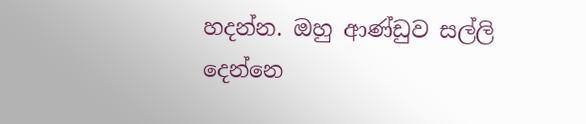හදන්න. ඔහු ආණ්ඩුව සල්ලි දෙන්නෙ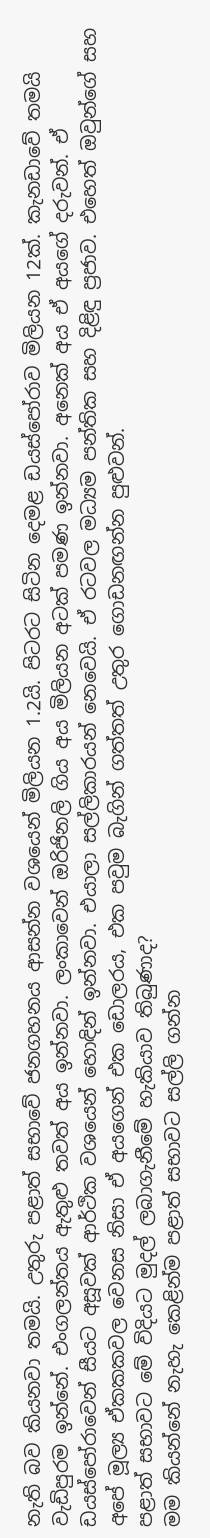නැති බව කියනවා තමයි. උතුරු පළාත් සභාවේ ජනගහනය ආසන්න වශයෙන් මිලියන 1.2යි. පිටරට සිටින දෙමළ ඩයස්පෝරාව මිලියන 12ක්. කැනඩාවේ තමයි වැඩිපුරම ඉන්නේ. එංගලන්තය ඇතුළු‍ තවත් අය ඉන්නවා. ලංකාවෙන් ඔරිජිනලි ගිය අය මිලියන අටක් පමණ ඉන්නවා. අනෙක් අය ඒ අයගේ දරුවන්. ඒ ඩයස්පෝරාවෙන් සීයට අසූවක් ආර්ථික වශයෙන් හොඳින් ඉන්නවා. එයාලා සල්ලිකාරයන් නෙවෙයි. ඒ රටවල මධ්‍යම පන්තික සහ දිළිඳු ප්‍රජාව. එහෙත් ඔවුන්ගේ සහ අපේ මූල්‍ය ඒකකකවල වෙනස නිසා ඒ අයගෙන් එක ඩොලරය, එක පවුම බැගින් ගත්තත් උතුර ගොඩනඟන්න පුළුවන්.
පළාත් සභාවට මේ විදියට මුදල් ලබාගැනීමේ හැකියාව තිබුණාද?
මම කියන්නේ නැහැ කෙළින්ම පළාත් සභාවට සල්ලි ගන්න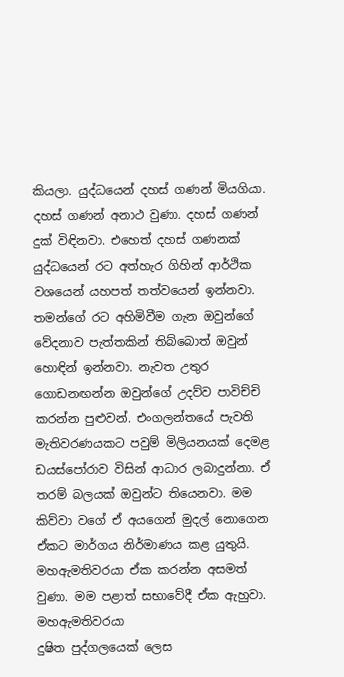කියලා. යුද්ධයෙන් දහස් ගණන් මියගියා. දහස් ගණන් අනාථ වුණා. දහස් ගණන් දුක් විඳිනවා. එහෙත් දහස් ගණනක් යුද්ධයෙන් රට අත්හැර ගිහින් ආර්ථික වශයෙන් යහපත් තත්වයෙන් ඉන්නවා. තමන්ගේ රට අහිමිවීම ගැන ඔවුන්ගේ වේදනාව පැත්තකින් තිබ්බොත් ඔවුන් හොඳින් ඉන්නවා. නැවත උතුර ගොඩනඟන්න ඔවුන්ගේ උදව්ව පාවිච්චි කරන්න පුළුවන්. එංගලන්තයේ පැවති මැතිවරණයකට පවුම් මිලියනයක් දෙමළ ඩයස්පෝරාව විසින් ආධාර ලබාදුන්නා. ඒ තරම් බලයක් ඔවුන්ට තියෙනවා. මම කිව්වා වගේ ඒ අයගෙන් මුදල් නොගෙන ඒකට මාර්ගය නිර්මාණය කළ යුතුයි. මහඇමතිවරයා ඒක කරන්න අසමත් වුණා. මම පළාත් සභාවේදී ඒක ඇහුවා. මහඇමතිවරයා
දුෂිත පුද්ගලයෙක් ලෙස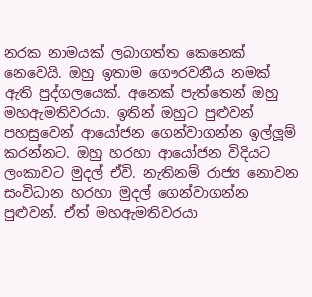නරක නාමයක් ලබාගත්ත කෙනෙක් නෙවෙයි. ඔහු ඉතාම ගෞරවනීය නමක් ඇති පුද්ගලයෙක්. අනෙක් පැත්තෙන් ඔහු මහඇමතිවරයා. ඉතින් ඔහුට පුළුවන් පහසුවෙන් ආයෝජන ගෙන්වාගන්න ඉල්ලූ‍ම් කරන්නට. ඔහු හරහා ආයෝජන විදියට ලංකාවට මුදල් ඒවි. නැතිනම් රාජ්‍ය නොවන සංවිධාන හරහා මුදල් ගෙන්වාගන්න පුළුවන්. ඒත් මහඇමතිවරයා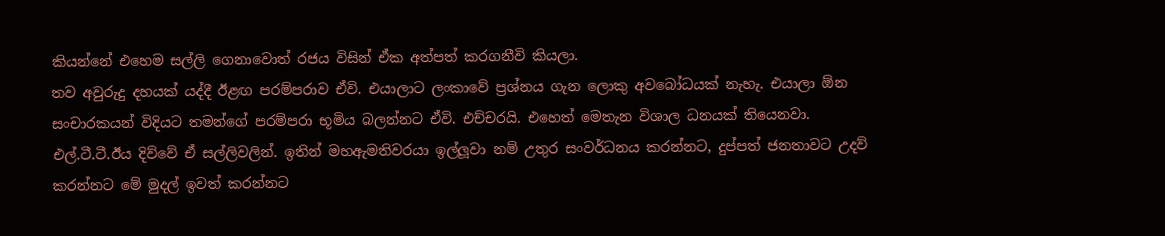කියන්නේ එහෙම සල්ලි ගෙනාවොත් රජය විසින් ඒක අත්පත් කරගනීවි කියලා.
තව අවුරුදු දහයක් යද්දී ඊළඟ පරම්පරාව ඒවි. එයාලාට ලංකාවේ ප්‍රශ්නය ගැන ලොකු අවබෝධයක් නැහැ. එයාලා ඕන සංචාරකයන් විදියට තමන්ගේ පරම්පරා භූමිය බලන්නට ඒවි. එච්චරයි. එහෙත් මෙතැන විශාල ධනයක් තියෙනවා. එල්.ටී.ටී.ඊය දිව්වේ ඒ සල්ලිවලින්. ඉතින් මහඇමතිවරයා ඉල්ලූ‍වා නම් උතුර සංවර්ධනය කරන්නට, දුප්පත් ජනතාවට උදව් කරන්නට මේ මුදල් ඉවත් කරන්නට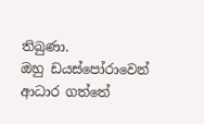තිබුණා.
ඔහු ඩයස්පෝරාවෙන් ආධාර ගත්තේ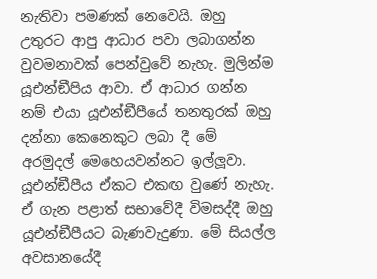නැතිවා පමණක් නෙවෙයි. ඔහු උතුරට ආපු ආධාර පවා ලබාගන්න වුවමනාවක් පෙන්වුවේ නැහැ. මුලින්ම යූඑන්ඞීපිය ආවා. ඒ ආධාර ගන්න නම් එයා යූඑන්ඞීපීයේ තනතුරක් ඔහු දන්නා කෙනෙකුට ලබා දී මේ අරමුදල් මෙහෙයවන්නට ඉල්ලූ‍වා. යූඑන්ඞීපීය ඒකට එකඟ වුණේ නැහැ. ඒ ගැන පළාත් සභාවේදී විමසද්දී ඔහු යූඑන්ඞීපීයට බැණවැදුණා. මේ සියල්ල අවසානයේදී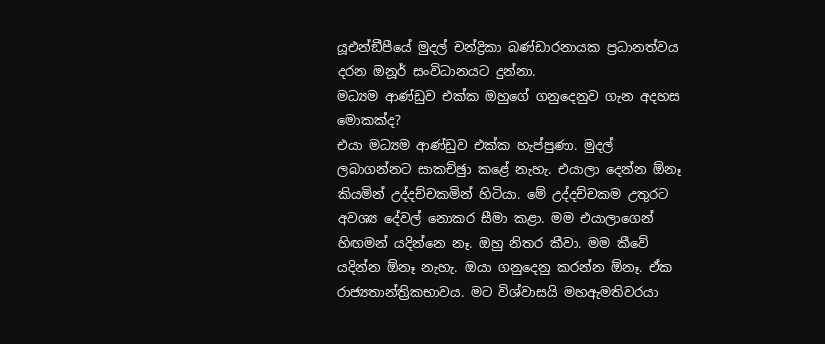යූඑන්ඞීපීයේ මුදල් චන්ද්‍රිකා බණ්ඩාරනායක ප්‍රධානත්වය දරන ඔනූර් සංවිධානයට දුන්නා.
මධ්‍යම ආණ්ඩුව එක්ක ඔහුගේ ගනුදෙනුව ගැන අදහස මොකක්ද?
එයා මධ්‍යම ආණ්ඩුව එක්ක හැප්පුණා. මුදල් ලබාගන්නට සාකච්ඡුා කළේ නැහැ. එයාලා දෙන්න ඕනෑ කියමින් උද්දච්චකමින් හිටියා. මේ උද්දච්චකම උතුරට අවශ්‍ය දේවල් නොකර සීමා කළා. මම එයාලාගෙන් හිඟමන් යදින්නෙ නෑ. ඔහු නිතර කීවා. මම කීවේ යදින්න ඕනෑ නැහැ. ඔයා ගනුදෙනු කරන්න ඕනෑ. ඒක රාජ්‍යතාන්ත්‍රිකභාවය. මට විශ්වාසයි මහඇමතිවරයා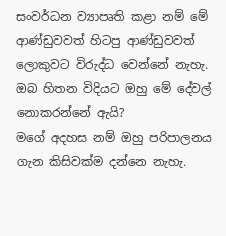සංවර්ධන ව්‍යාපෘති කළා නම් මේ ආණ්ඩුවවත් හිටපු ආණ්ඩුවවත් ලොකුවට විරුද්ධ වෙන්නේ නැහැ.
ඔබ හිතන විදියට ඔහු මේ දේවල් නොකරන්නේ ඇයි?
මගේ අදහස නම් ඔහු පරිපාලනය ගැන කිසිවක්ම දන්නෙ නැහැ.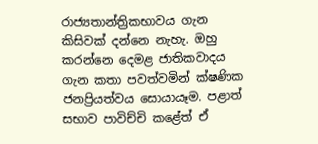රාජ්‍යතාන්ත්‍රිකභාවය ගැන කිසිවක් දන්නෙ නැහැ. ඔහු කරන්නෙ දෙමළ ජාතිකවාදය ගැන කතා පවත්වමින් ක්ෂණික ජනප්‍රියත්වය සොයායෑම. පළාත් සභාව පාවිච්චි කළේත් ඒ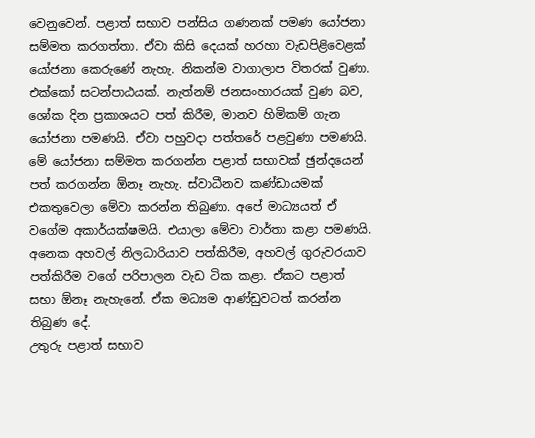වෙනුවෙන්. පළාත් සභාව පන්සිය ගණනක් පමණ යෝජනා සම්මත කරගත්තා. ඒවා කිසි දෙයක් හරහා වැඩපිළිවෙළක් යෝජනා කෙරුණේ නැහැ. නිකන්ම වාගාලාප විතරක් වුණා. එක්කෝ සටන්පාඨයක්. නැත්නම් ජනසංහාරයක් වුණ බව, ශෝක දින ප්‍රකාශයට පත් කිරීම, මානව හිමිකම් ගැන යෝජනා පමණයි. ඒවා පහුවදා පත්තරේ පළවුණා පමණයි. මේ යෝජනා සම්මත කරගන්න පළාත් සභාවක් ඡුන්දයෙන් පත් කරගන්න ඕනෑ නැහැ. ස්වාධීනව කණ්ඩායමක් එකතුවෙලා මේවා කරන්න තිබුණා. අපේ මාධ්‍යයත් ඒ වගේම අකාර්යක්ෂමයි. එයාලා මේවා වාර්තා කළා පමණයි. අනෙක අහවල් නිලධාරියාව පත්කිරීම, අහවල් ගුරුවරයාව පත්කිරීම වගේ පරිපාලන වැඩ ටික කළා. ඒකට පළාත් සභා ඕනෑ නැහැනේ. ඒක මධ්‍යම ආණ්ඩුවටත් කරන්න තිබුණ දේ.
උතුරු පළාත් සභාව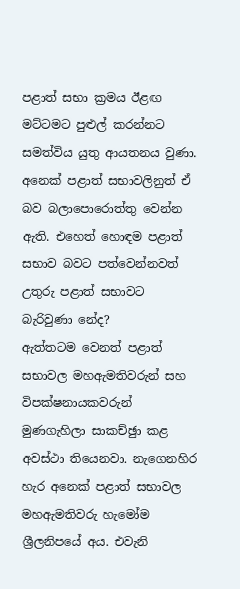පළාත් සභා ක්‍රමය ඊළඟ මට්ටමට පුළුල් කරන්නට සමත්විය යුතු ආයතනය වුණා. අනෙක් පළාත් සභාවලිනුත් ඒ බව බලාපොරොත්තු වෙන්න ඇති. එහෙත් හොඳම පළාත් සභාව බවට පත්වෙන්නවත් උතුරු පළාත් සභාවට බැරිවුණා නේද?
ඇත්තටම වෙනත් පළාත් සභාවල මහඇමතිවරුන් සහ විපක්ෂනායකවරුන් මුණගැහිලා සාකච්ඡුා කළ අවස්ථා තියෙනවා. නැගෙනහිර හැර අනෙක් පළාත් සභාවල මහඇමතිවරු හැමෝම ශ්‍රීලනිපයේ අය. එවැනි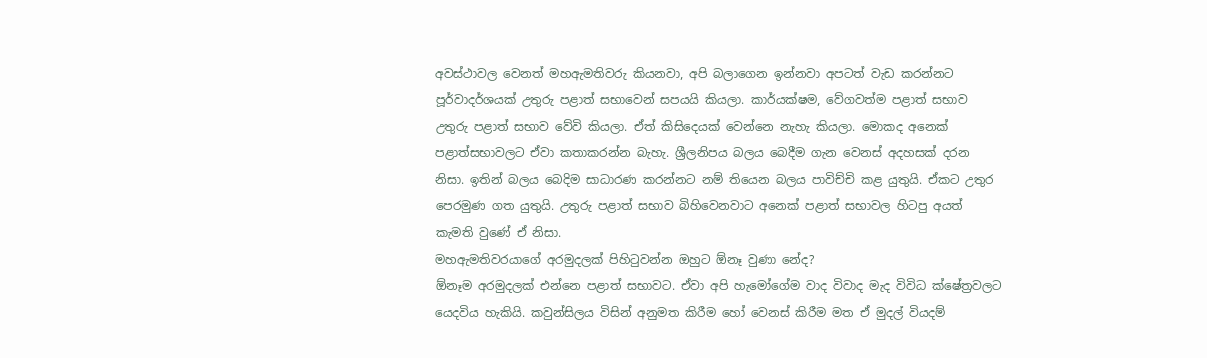අවස්ථාවල වෙනත් මහඇමතිවරු කියනවා, අපි බලාගෙන ඉන්නවා අපටත් වැඩ කරන්නට පූර්වාදර්ශයක් උතුරු පළාත් සභාවෙන් සපයයි කියලා. කාර්යක්ෂම, වේගවත්ම පළාත් සභාව උතුරු පළාත් සභාව වේවි කියලා. ඒත් කිසිදෙයක් වෙන්නෙ නැහැ කියලා. මොකද අනෙක් පළාත්සභාවලට ඒවා කතාකරන්න බැහැ. ශ්‍රීලනිපය බලය බෙදීම ගැන වෙනස් අදහසක් දරන නිසා. ඉතින් බලය බෙදිම සාධාරණ කරන්නට නම් තියෙන බලය පාවිච්චි කළ යුතුයි. ඒකට උතුර පෙරමුණ ගත යුතුයි. උතුරු පළාත් සභාව බිහිවෙනවාට අනෙක් පළාත් සභාවල හිටපු අයත් කැමති වුණේ ඒ නිසා.
මහඇමතිවරයාගේ අරමුදලක් පිහිටුවන්න ඔහුට ඕනෑ වුණා නේද?
ඕනෑම අරමුදලක් එන්නෙ පළාත් සභාවට. ඒවා අපි හැමෝගේම වාද විවාද මැද විවිධ ක්ෂේත්‍රවලට යෙදවිය හැකියි. කවුන්සිලය විසින් අනුමත කිරීම හෝ වෙනස් කිරීම මත ඒ මුදල් වියදම්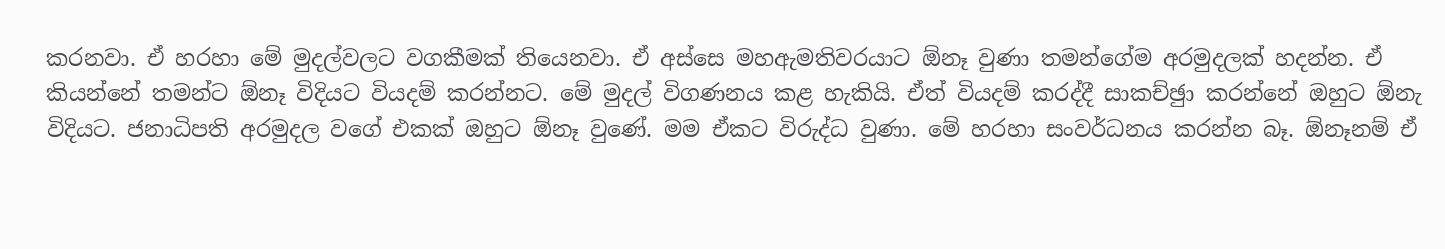කරනවා. ඒ හරහා මේ මුදල්වලට වගකීමක් තියෙනවා. ඒ අස්සෙ මහඇමතිවරයාට ඕනෑ වුණා තමන්ගේම අරමුදලක් හදන්න. ඒ කියන්නේ තමන්ට ඕනෑ විදියට වියදම් කරන්නට. මේ මුදල් විගණනය කළ හැකියි. ඒත් වියදම් කරද්දී සාකච්ඡුා කරන්නේ ඔහුට ඕනැ විදියට. ජනාධිපති අරමුදල වගේ එකක් ඔහුට ඕනෑ වුණේ. මම ඒකට විරුද්ධ වුණා. මේ හරහා සංවර්ධනය කරන්න බෑ. ඕනෑනම් ඒ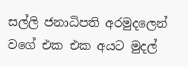සල්ලි ජනාධිපති අරමුදලෙන් වගේ එක එක අයට මුදල්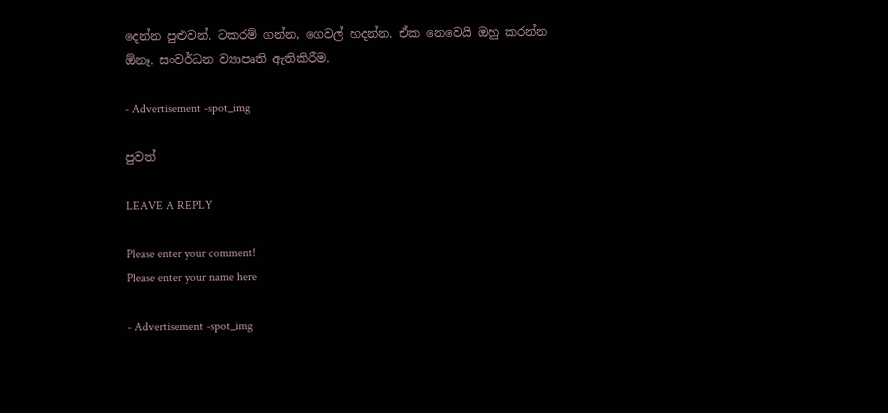දෙන්න පුළුවන්. ටකරම් ගන්න, ගෙවල් හදන්න. ඒක නෙවෙයි ඔහු කරන්න ඕනෑ. සංවර්ධන ව්‍යාපෘති ඇතිකිරීම.

- Advertisement -spot_img

පුවත්

LEAVE A REPLY

Please enter your comment!
Please enter your name here

- Advertisement -spot_img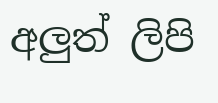අලුත් ලිපි